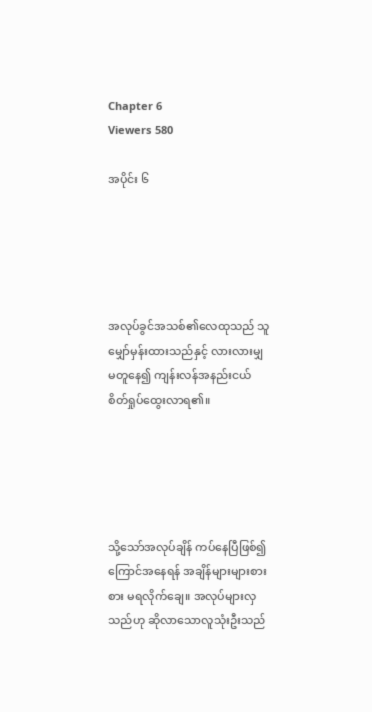Chapter 6
Viewers 580

အပိုင်း ၆





အလုပ်ခွင်အသစ်၏လေထုသည် သူမျှော်မှန်းထားသည်နှင့် လားလားမျှမတူနေ၍ ကျန်းလန်အနည်းငယ် စိတ်ရှုပ်ထွေးလာရ၏။





သို့သော်အလုပ်ချိန် ကပ်နေပြီဖြစ်၍ ကြောင်အနေရန် အချိန်များများစားစား မရလိုက်ချေ။ အလုပ်များလှသည်ဟု ဆိုလာသောလူသုံးဦးသည်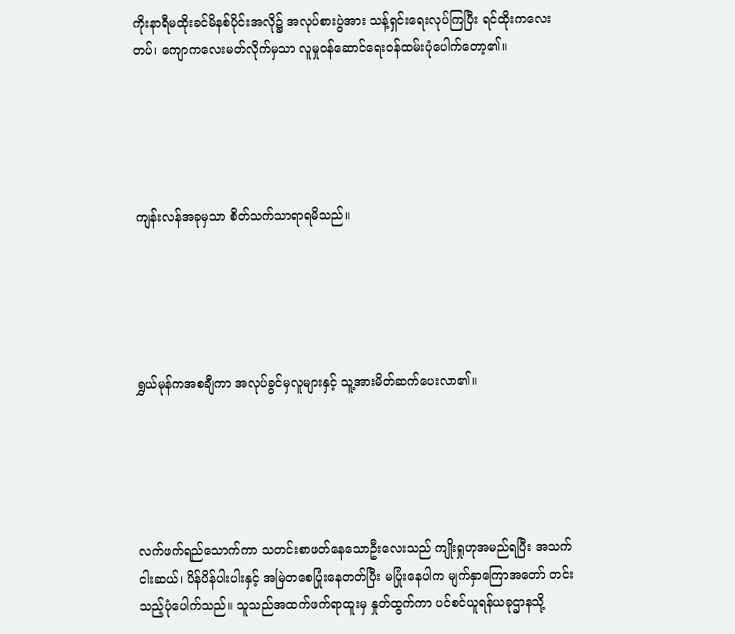ကိုးနာရီမထိုးခင်မိနစ်ပိုင်းအလို၌ အလုပ်စားပွဲအား သန့်ရှင်းရေးလုပ်ကြပြီး ရင်ထိုးကလေးတပ်၊ ကျောကလေးမတ်လိုက်မှသာ လူမှုဝန်ဆောင်ရေးဝန်ထမ်းပုံပေါက်တော့၏။





ကျန်းလန်အခုမှသာ စိတ်သက်သာရာရမိသည်။





ရွှယ်မုန်ကအစချီကာ အလုပ်ခွင်မှလူများနှင့် သူ့အားမိတ်ဆက်ပေးလာ၏။





လက်ဖက်ရည်သောက်ကာ သတင်းစာဖတ်နေသောဦးလေးသည် ကျိုးရှုဟုအမည်ရပြီး အသက်ငါးဆယ်၊ ပိန်ပိန်ပါးပါးနှင့် အမြဲတစေပြုံးနေတတ်ပြီး မပြုံးနေပါက မျက်နှာကြောအတော် တင်းသည့်ပုံပေါက်သည်။ သူသည်အထက်ဖက်ရာထူးမှ နှုတ်ထွက်ကာ ပင်စင်ယူရန်ယခုဌာနသို့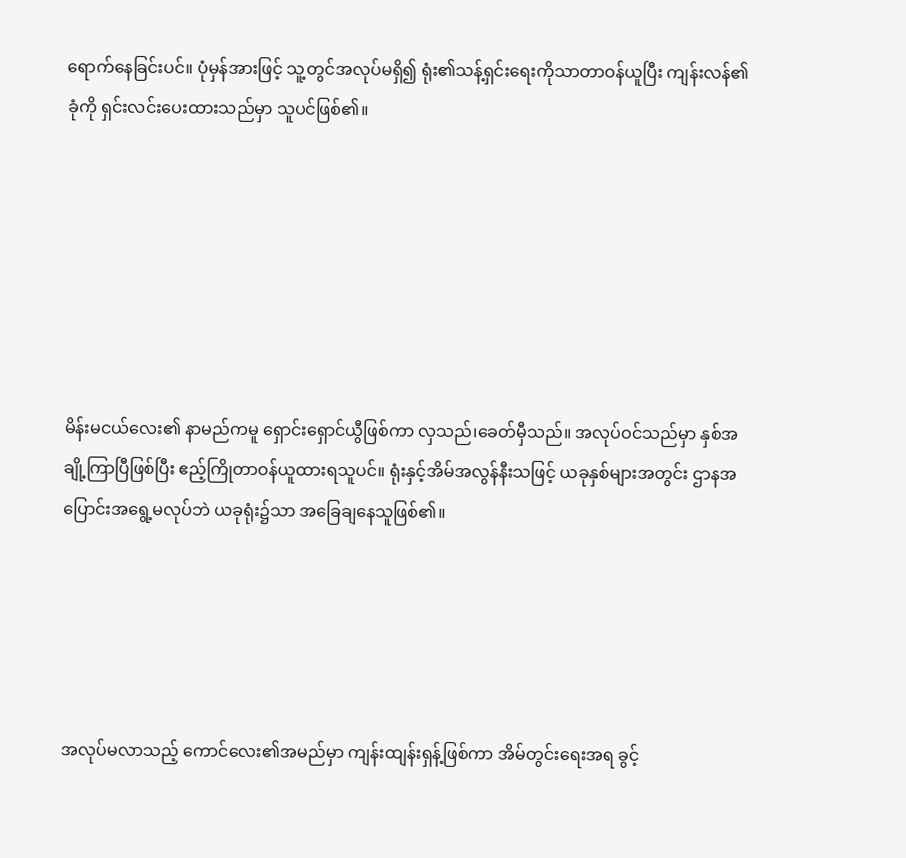ရောက်နေခြင်းပင်။ ပုံမှန်အားဖြင့် သူ့တွင်အလုပ်မရှိ၍ ရုံး၏သန့်ရှင်းရေးကိုသာတာဝန်ယူပြီး ကျန်းလန်၏ခုံကို ရှင်းလင်းပေးထားသည်မှာ သူပင်ဖြစ်၏။







မိန်းမငယ်လေး၏ နာမည်ကမူ ရှောင်းရှောင်ယွီဖြစ်ကာ လှသည်၊ခေတ်မှီသည်။ အလုပ်ဝင်သည်မှာ နှစ်အချို့ကြာပြီဖြစ်ပြီး ဧည့်ကြိုတာဝန်ယူထားရသူပင်။ ရုံးနှင့်အိမ်အလွန်နီးသဖြင့် ယခုနှစ်များအတွင်း ဌာနအပြောင်းအရွေ့မလုပ်ဘဲ ယခုရုံး၌သာ အခြေချနေသူဖြစ်၏။





အလုပ်မလာသည့် ကောင်လေး၏အမည်မှာ ကျန်းထျန်းရှန့်ဖြစ်ကာ အိမ်တွင်းရေးအရ ခွင့်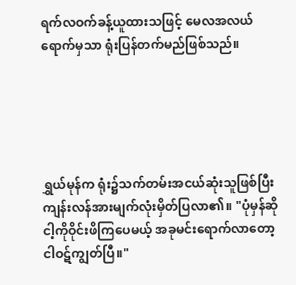ရက်လဝက်ခန့်ယူထားသဖြင့် မေလအလယ်ရောက်မှသာ ရုံးပြန်တက်မည်ဖြစ်သည်။





ရွှယ်မုန်က ရုံး၌သက်တမ်းအငယ်ဆုံးသူဖြစ်ပြီး ကျန်းလန်အားမျက်လုံးမှိတ်ပြလာ၏။ "ပုံမှန်ဆို ငါ့ကိုဝိုင်းဖိကြပေမယ့် အခုမင်းရောက်လာတော့ ငါဝဋ်ကျွတ်ပြီ။"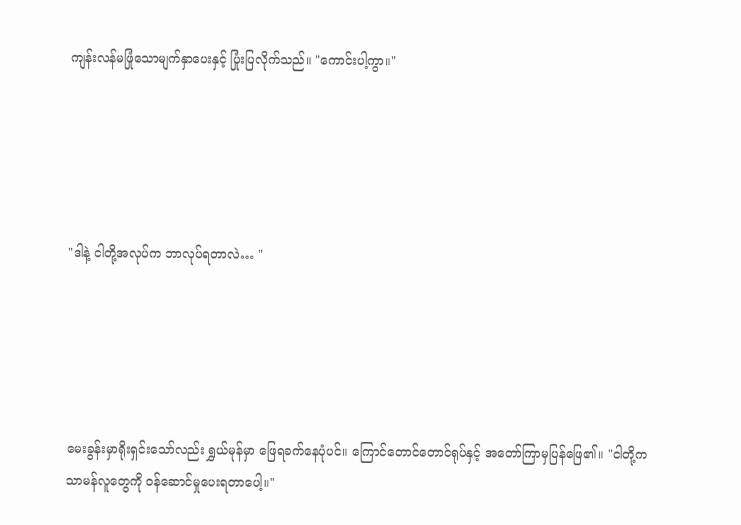ကျန်းလန်မဖြုံသောမျက်နှာပေးနှင့် ပြုံးပြလိုက်သည်။ "ကောင်းပါ့ကွာ။"





"ဒါနဲ့ ငါတို့အလုပ်က ဘာလုပ်ရတာလဲ… "





မေးခွန်းမှာရိုးရှင်းသော်လည်း ရွှယ်မုန်မှာ ဖြေရခက်နေပုံပင်။ ကြောင်တောင်တောင်ရုပ်နှင့် အတော်ကြာမှပြန်ဖြေ၏။ "ငါတို့က သာမန်လူတွေကို ဝန်ဆောင်မှုပေးရတာပေါ့။"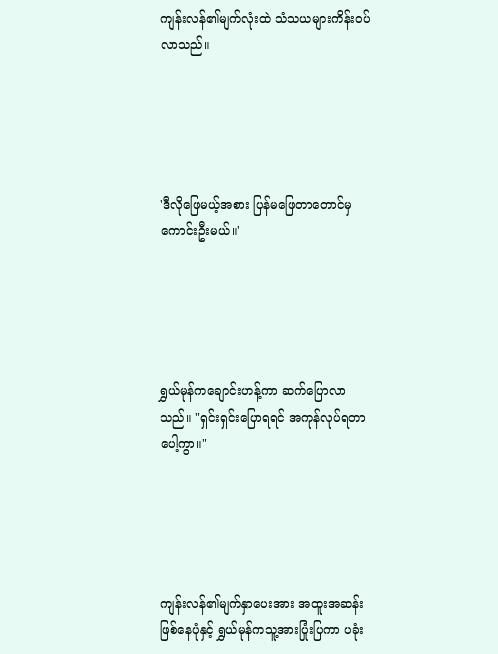ကျန်းလန်၏မျက်လုံးထဲ သံသယများကိန်းဝပ်လာသည်။





'ဒီလိုဖြေမယ့်အစား ပြန်မဖြေတာတောင်မှ ကောင်းဦးမယ်။'





ရွှယ်မုန်ကချောင်းဟန့်ကာ ဆက်ပြောလာသည်။ "ရှင်းရှင်းပြောရရင် အကုန်လုပ်ရတာပေါ့ကွာ။"





ကျန်းလန်၏မျက်နှာပေးအား အထူးအဆန်းဖြစ်နေပုံနှင့် ရွှယ်မုန်ကသူ့အားပြုံးပြကာ ပခုံး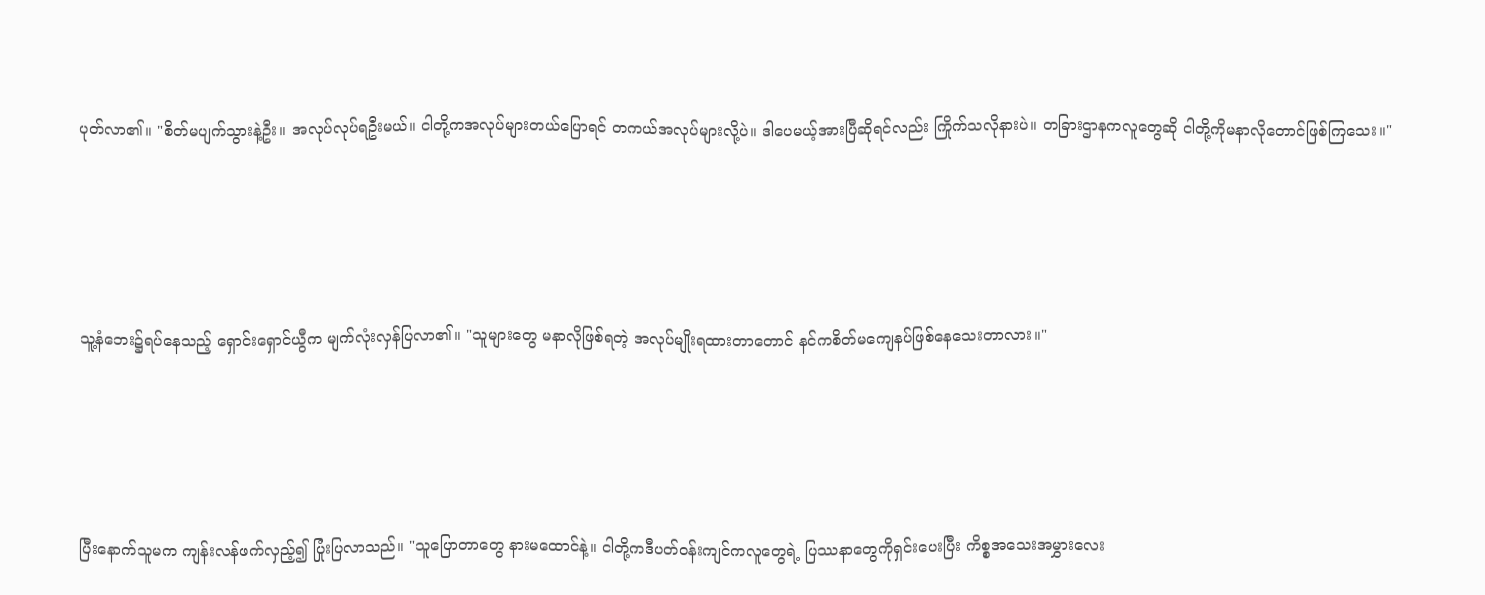ပုတ်လာ၏။ "စိတ်မပျက်သွားနဲ့ဦး။ အလုပ်လုပ်ရဦးမယ်။ ငါတို့ကအလုပ်များတယ်ပြောရင် တကယ်အလုပ်များလို့ပဲ။ ဒါပေမယ့်အားပြီဆိုရင်လည်း ကြိုက်သလိုနားပဲ။ တခြားဌာနကလူတွေဆို ငါတို့ကိုမနာလိုတောင်ဖြစ်ကြသေး။"





သူ့နံဘေး၌ရပ်နေသည့် ရှောင်းရှောင်ယွီက မျက်လုံးလှန်ပြလာ၏။ "သူများတွေ မနာလိုဖြစ်ရတဲ့ အလုပ်မျိုးရထားတာတောင် နင်ကစိတ်မကျေနပ်ဖြစ်နေသေးတာလား။"





ပြီးနောက်သူမက ကျန်းလန်ဖက်လှည့်၍ ပြုံးပြလာသည်။ "သူပြောတာတွေ နားမထောင်နဲ့။ ငါတို့ကဒီပတ်ဝန်းကျင်ကလူတွေရဲ့ ပြဿနာတွေကိုရှင်းပေးပြီး ကိစ္စအသေးအမွှားလေး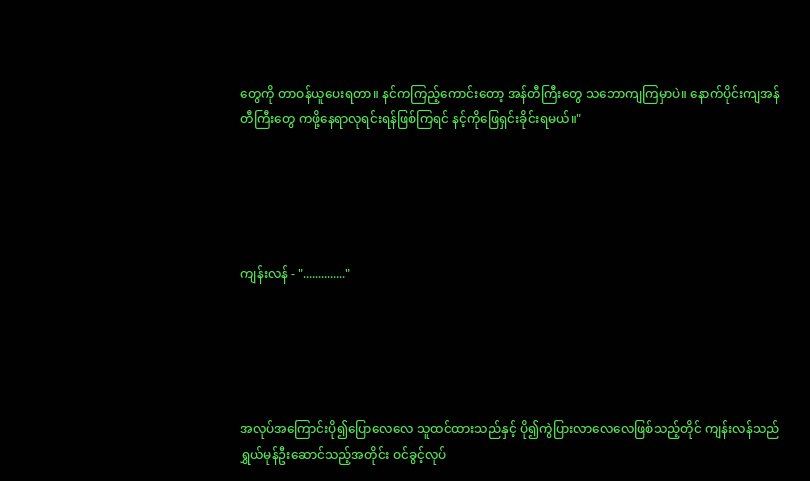တွေကို တာဝန်ယူပေးရတာ။ နင်ကကြည့်ကောင်းတော့ အန်တီကြီးတွေ သဘောကျကြမှာပဲ။ နောက်ပိုင်းကျအန်တီကြီးတွေ ကဖို့နေရာလုရင်းရန်ဖြစ်ကြရင် နင့်ကိုဖြေရှင်းခိုင်းရမယ်။"





ကျန်းလန် - ".............."





အလုပ်အကြောင်းပို၍ပြောလေလေ သူထင်ထားသည်နှင့် ပို၍ကွဲပြားလာလေလေဖြစ်သည့်တိုင် ကျန်းလန်သည် ရွှယ်မုန်ဦးဆောင်သည့်အတိုင်း ဝင်ခွင့်လုပ်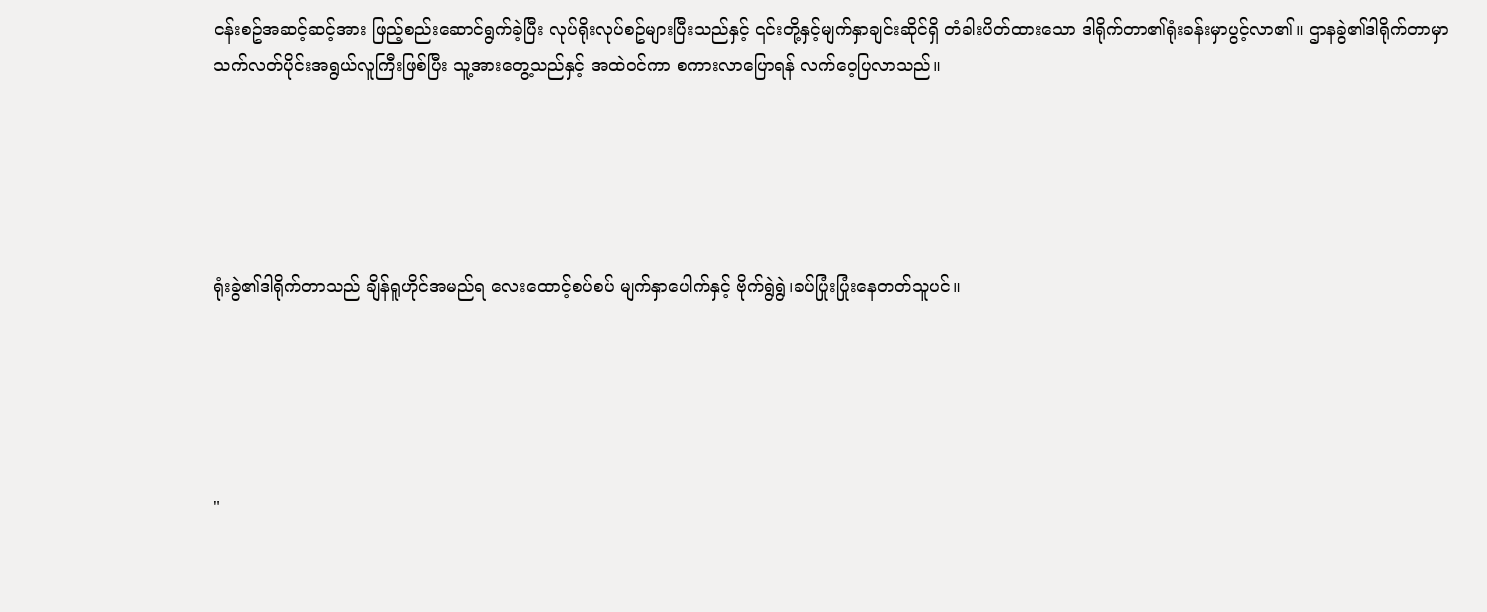ငန်းစဥ်အဆင့်ဆင့်အား ဖြည့်စည်းဆောင်ရွက်ခဲ့ပြီး လုပ်ရိုးလုပ်စဥ်များပြီးသည်နှင့် ၎င်းတို့နှင့်မျက်နှာချင်းဆိုင်ရှိ တံခါးပိတ်ထားသော ဒါရိုက်တာ၏ရုံးခန်းမှာပွင့်လာ၏။ ဌာနခွဲ၏ဒါရိုက်တာမှာ သက်လတ်ပိုင်းအရွယ်လူကြီးဖြစ်ပြီး သူ့အားတွေ့သည်နှင့် အထဲဝင်ကာ စကားလာပြောရန် လက်ဝေ့ပြလာသည်။





ရုံးခွဲ၏ဒါရိုက်တာသည် ချိန်ရူဟိုင်အမည်ရ လေးထောင့်စပ်စပ် မျက်နှာပေါက်နှင့် ဗိုက်ရွဲရွဲ၊ခပ်ပြုံးပြုံးနေတတ်သူပင်။





"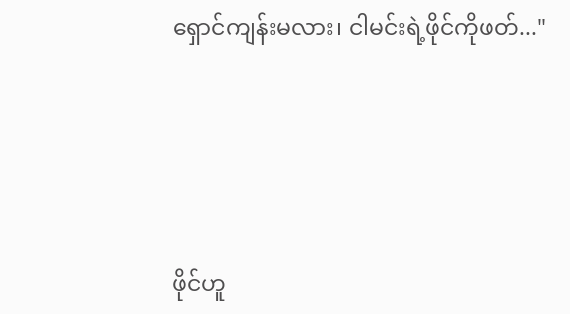ရှောင်ကျန်းမလား၊ ငါမင်းရဲ့ဖိုင်ကိုဖတ်..."





ဖိုင်ဟူ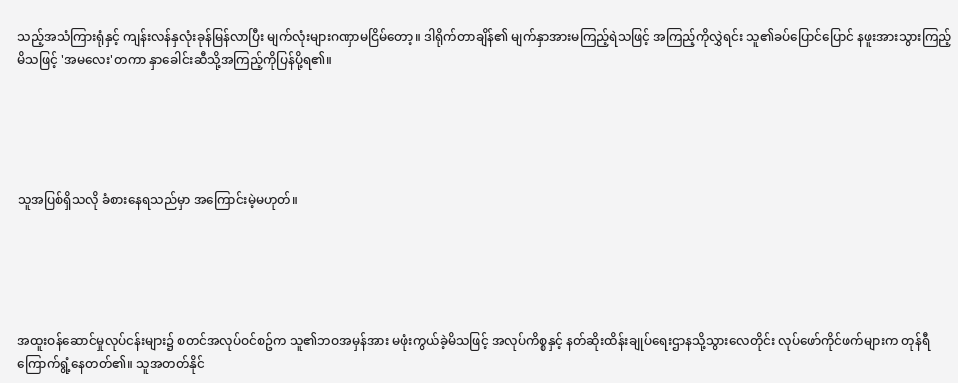သည့်အသံကြားရုံနှင့် ကျန်းလန်နှလုံးခုန်မြန်လာပြီး မျက်လုံးများဂဏှာမငြိမ်တော့။ ဒါရိုက်တာချိန်၏ မျက်နှာအားမကြည့်ရဲသဖြင့် အကြည့်ကိုလွှဲရင်း သူ၏ခပ်ပြောင်ပြောင် နဖူးအားသွားကြည့်မိသဖြင့် 'အမလေး'တကာ နှာခေါင်းဆီသို့အကြည့်ကိုပြန်ပို့ရ၏။





သူအပြစ်ရှိသလို ခံစားနေရသည်မှာ အကြောင်းမဲ့မဟုတ်။





အထူးဝန်ဆောင်မှုလုပ်ငန်းများ၌ စတင်အလုပ်ဝင်စဥ်က သူ၏ဘဝအမှန်အား မဖုံးကွယ်ခဲ့မိသဖြင့် အလုပ်ကိစ္စနှင့် နတ်ဆိုးထိန်းချုပ်ရေးဌာနသို့သွားလေတိုင်း လုပ်ဖော်ကိုင်ဖက်များက တုန်ရီကြောက်ရွံ့နေတတ်၏။ သူအတတ်နိုင်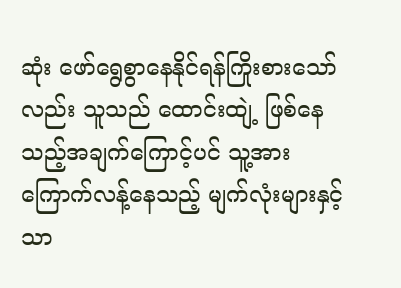ဆုံး ဖော်ရွေစွာနေနိုင်ရန်ကြိုးစားသော်လည်း သူသည် ထောင်းထျဲ့ ဖြစ်နေသည့်အချက်ကြောင့်ပင် သူ့အားကြောက်လန့်နေသည့် မျက်လုံးများနှင့်သာ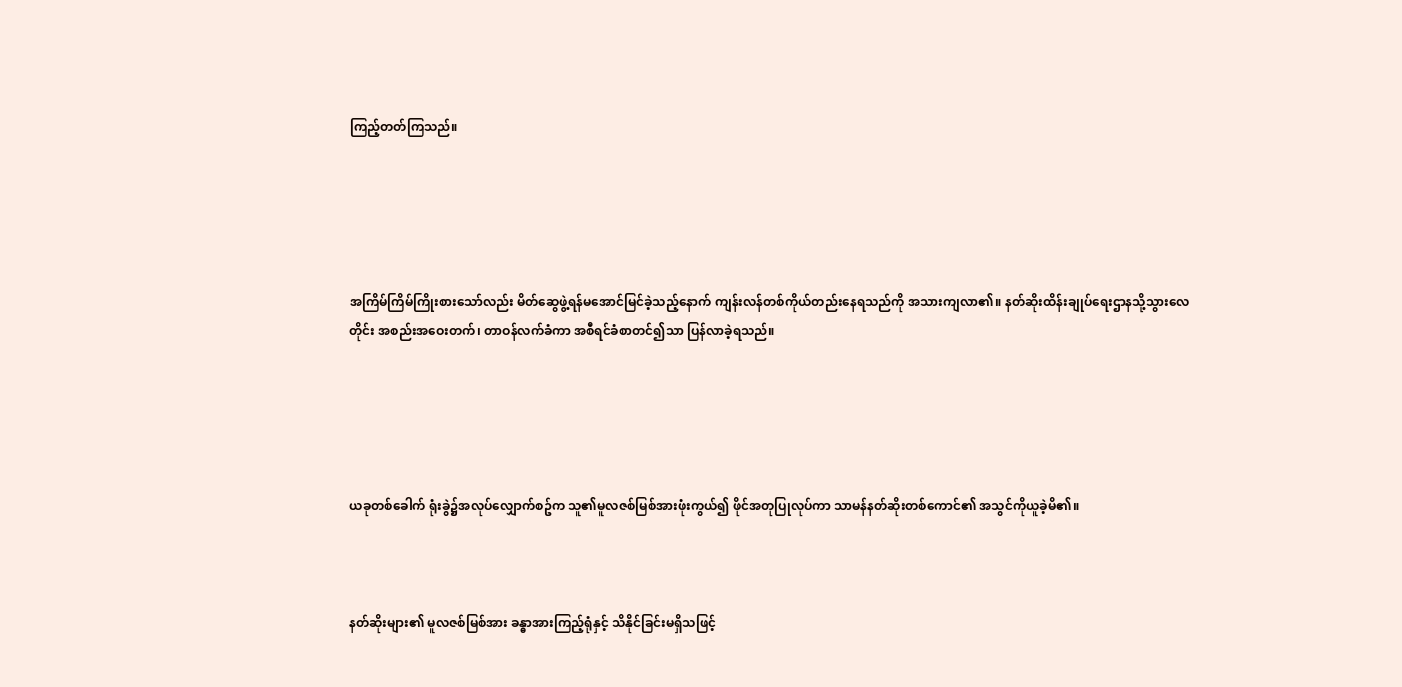ကြည့်တတ်ကြသည်။





အကြိမ်ကြိမ်ကြိုးစားသော်လည်း မိတ်ဆွေဖွဲ့ရန်မအောင်မြင်ခဲ့သည့်နောက် ကျန်းလန်တစ်ကိုယ်တည်းနေရသည်ကို အသားကျလာ၏။ နတ်ဆိုးထိန်းချုပ်ရေးဌာနသို့သွားလေတိုင်း အစည်းအဝေးတက်၊ တာဝန်လက်ခံကာ အစီရင်ခံစာတင်၍သာ ပြန်လာခဲ့ရသည်။





ယခုတစ်ခေါက် ရုံးခွဲ၌အလုပ်လျှောက်စဥ်က သူ၏မူလဇစ်မြစ်အားဖုံးကွယ်၍ ဖိုင်အတုပြုလုပ်ကာ သာမန်နတ်ဆိုးတစ်ကောင်၏ အသွင်ကိုယူခဲ့မိ၏။



နတ်ဆိုးများ၏ မူလဇစ်မြစ်အား ခန္ဓာအားကြည့်ရုံနှင့် သိနိုင်ခြင်းမရှိသဖြင့်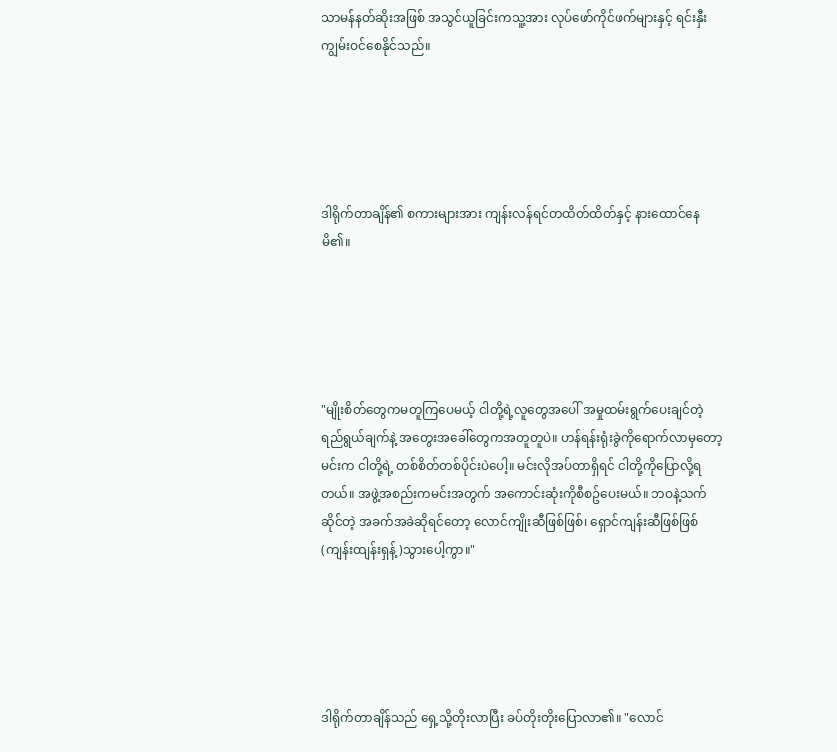သာမန်နတ်ဆိုးအဖြစ် အသွင်ယူခြင်းကသူ့အား လုပ်ဖော်ကိုင်ဖက်များနှင့် ရင်းနှီးကျွမ်းဝင်စေနိုင်သည်။





ဒါရိုက်တာချိန်၏ စကားများအား ကျန်းလန်ရင်တထိတ်ထိတ်နှင့် နားထောင်နေမိ၏။





"မျိုးစိတ်တွေကမတူကြပေမယ့် ငါတို့ရဲ့လူတွေအပေါ် အမှုထမ်းရွက်ပေးချင်တဲ့ ရည်ရွယ်ချက်နဲ့ အတွေးအခေါ်တွေကအတူတူပဲ။ ဟန်ရန်းရုံးခွဲကိုရောက်လာမှတော့ မင်းက ငါတို့ရဲ့ တစ်စိတ်တစ်ပိုင်းပဲပေါ့။ မင်းလိုအပ်တာရှိရင် ငါတို့ကိုပြောလို့ရတယ်။ အဖွဲ့အစည်းကမင်းအတွက် အကောင်းဆုံးကိုစီစဥ်ပေးမယ်။ ဘဝနဲ့သက်ဆိုင်တဲ့ အခက်အခဲဆိုရင်တော့ လောင်ကျိုးဆီဖြစ်ဖြစ်၊ ရှောင်ကျန်းဆီဖြစ်ဖြစ်(ကျန်းထျန်းရှန့်)သွားပေါ့ကွာ။"





ဒါရိုက်တာချိန်သည် ရှေ့သို့တိုးလာပြီး ခပ်တိုးတိုးပြောလာ၏။ "လောင်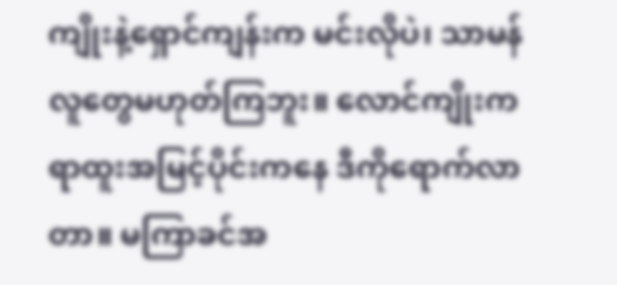ကျိုးနဲ့ရှောင်ကျန်းက မင်းလိုပဲ၊ သာမန်လူတွေမဟုတ်ကြဘူး။ လောင်ကျိုးက ရာထူးအမြင့်ပိုင်းကနေ ဒီကိုရောက်လာတာ။ မကြာခင်အ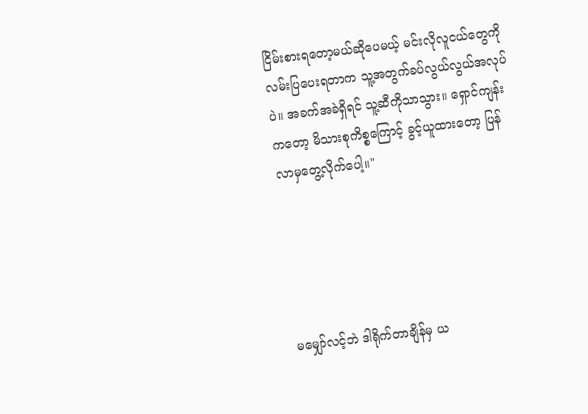ငြိမ်းစားရတော့မယ်ဆိုပေမယ့် မင်းလိုလူငယ်တွေကို လမ်းပြပေးရတာက သူ့အတွက်ခပ်လွယ်လွယ်အလုပ်ပဲ။ အခက်အခဲရှိရင် သူ့ဆီကိုသာသွား။ ရှောင်ကျန်းကတော့ မိသားစုကိစ္စကြောင့် ခွင့်ယူထားတော့ ပြန်လာမှတွေ့လိုက်ပေါ့။"





မမျှော်လင့်ဘဲ ဒါရိုက်တာချိန်မှ ယ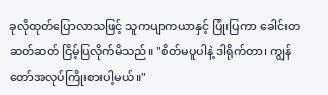ခုလိုထုတ်ပြောလာသဖြင့် သူကပျာကယာနှင့် ပြုံးပြကာ ခေါင်းတဆတ်ဆတ် ငြိမ့်ပြလိုက်မိသည်။ "စိတ်မပူပါနဲ့ ဒါရိုက်တာ၊ ကျွန်တော်အလုပ်ကြိုးစားပါ့မယ်။"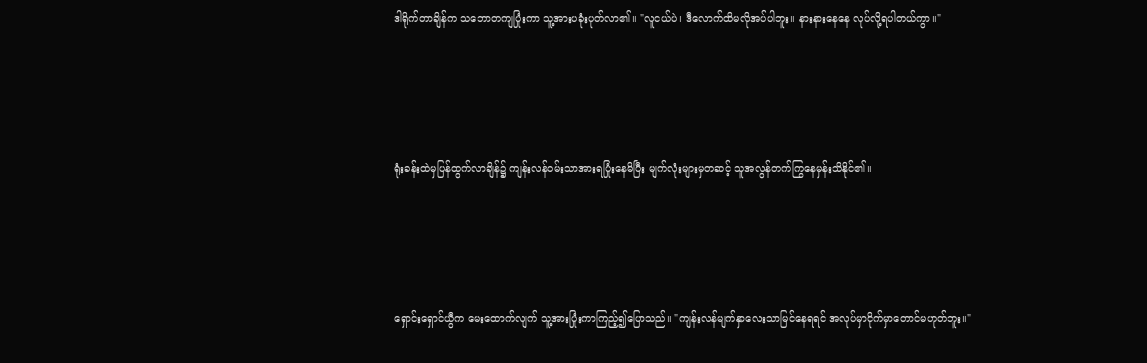ဒါရိုက်တာချိန်က သဘောတကျပြုံးကာ သူ့အားပခုံးပုတ်လာ၏။ "လူငယ်ပဲ၊ ဒီလောက်ထိမလိုအပ်ပါဘူး။ နားနားနေနေ လုပ်လို့ရပါတယ်ကွာ။"





ရုံးခန်းထဲမှပြန်ထွက်လာချိန်၌ ကျန်းလန်ဝမ်းသာအားရပြုံးနေမိပြီး မျက်လုံးများမှတဆင့် သူအလွန်တက်ကြွနေမှန်းသိနိုင်၏။





ရှောင်းရှောင်ယွီက မေးထောက်လျက် သူ့အားပြုံးကာကြည့်၍ပြောသည်။ "ကျန်းလန်မျက်နှာလေးသာမြင်နေရရင် အလုပ်မှာငိုက်မှာတောင်မဟုတ်ဘူး။"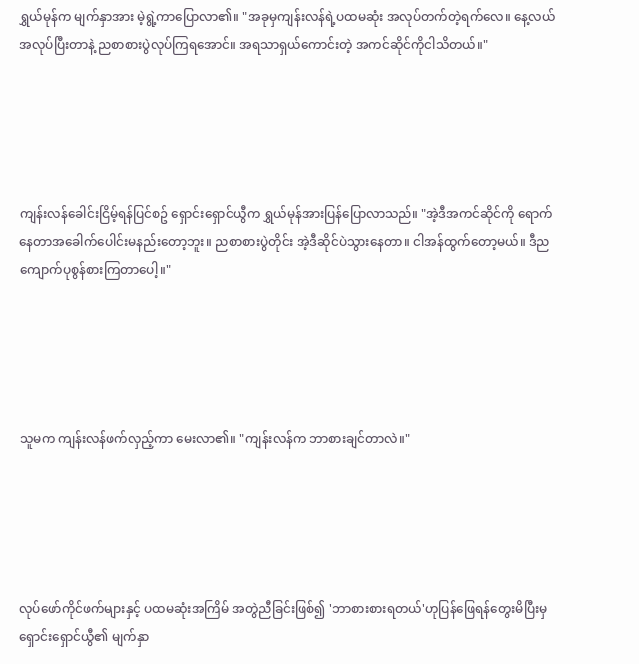ရွှယ်မုန်က မျက်နှာအား မဲ့ရွဲ့ကာပြောလာ၏။ "အခုမှကျန်းလန်ရဲ့ပထမဆုံး အလုပ်တက်တဲ့ရက်လေ။ နေ့လယ်အလုပ်ပြီးတာနဲ့ ညစာစားပွဲလုပ်ကြရအောင်။ အရသာရှယ်ကောင်းတဲ့ အကင်ဆိုင်ကိုငါသိတယ်။"





ကျန်းလန်ခေါင်းငြိမ့်ရန်ပြင်စဥ် ရှောင်းရှောင်ယွီက ရွှယ်မုန်အားပြန်ပြောလာသည်။ "အဲ့ဒီအကင်ဆိုင်ကို ရောက်နေတာအခေါက်ပေါင်းမနည်းတော့ဘူး။ ညစာစားပွဲတိုင်း အဲ့ဒီဆိုင်ပဲသွားနေတာ။ ငါအန်ထွက်တော့မယ်။ ဒီညကျောက်ပုစွန်စားကြတာပေါ့။"





သူမက ကျန်းလန်ဖက်လှည့်ကာ မေးလာ၏။ "ကျန်းလန်က ဘာစားချင်တာလဲ။"





လုပ်ဖော်ကိုင်ဖက်များနှင့် ပထမဆုံးအကြိမ် အတွဲညီခြင်းဖြစ်၍ 'ဘာစားစားရတယ်'ဟုပြန်ဖြေရန်တွေးမိပြီးမှ ရှောင်းရှောင်ယွီ၏ မျက်နှာ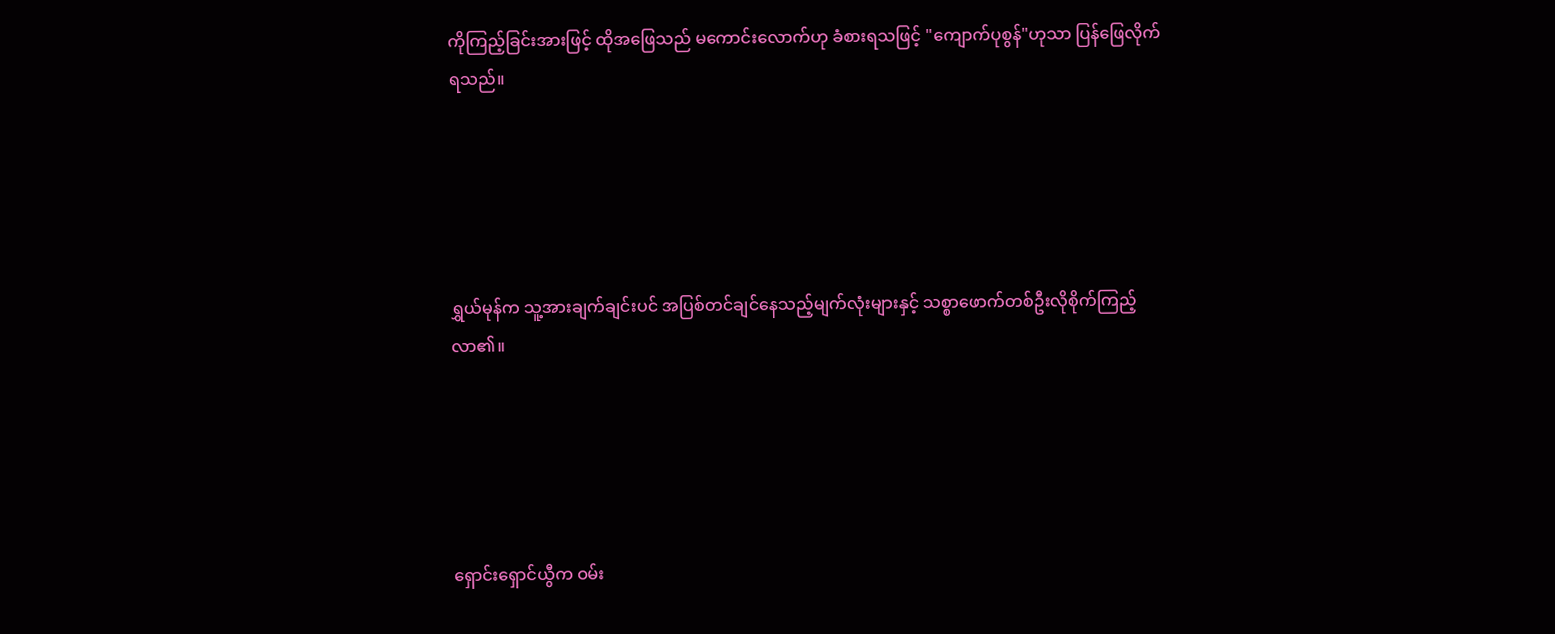ကိုကြည့်ခြင်းအားဖြင့် ထိုအဖြေသည် မကောင်းလောက်ဟု ခံစားရသဖြင့် "ကျောက်ပုစွန်"ဟုသာ ပြန်ဖြေလိုက်ရသည်။





ရွှယ်မုန်က သူ့အားချက်ချင်းပင် အပြစ်တင်ချင်နေသည့်မျက်လုံးများနှင့် သစ္စာဖောက်တစ်ဦးလိုစိုက်ကြည့်လာ၏။





ရှောင်းရှောင်ယွီက ဝမ်း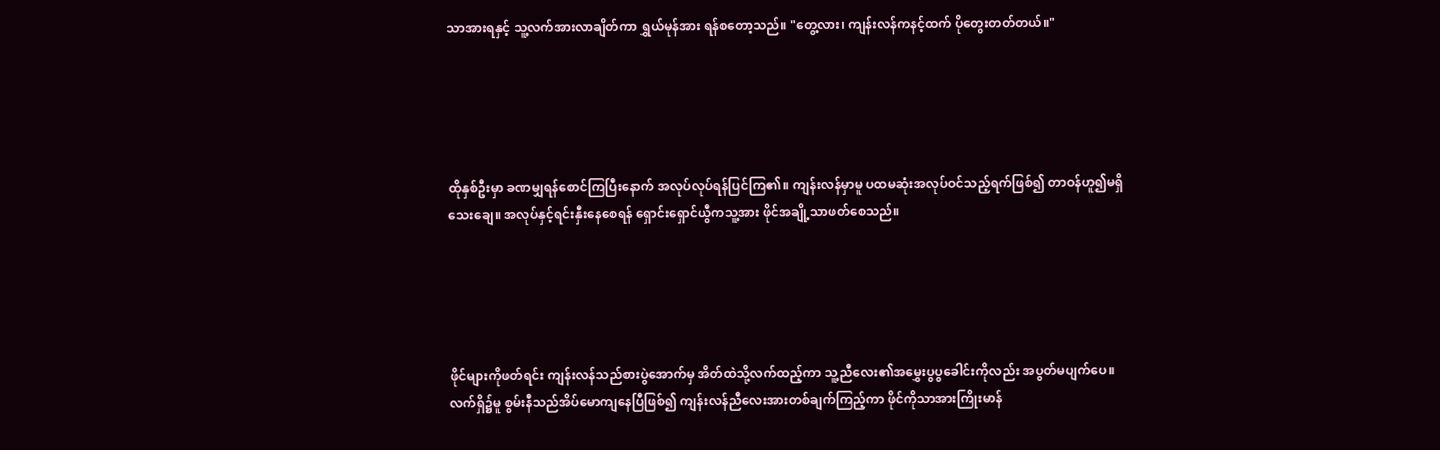သာအားရနှင့် သူ့လက်အားလာချိတ်ကာ ရွှယ်မုန်အား ရန်စတော့သည်။ "တွေ့လား၊ ကျန်းလန်ကနင့်ထက် ပိုတွေးတတ်တယ်။"





ထိုနှစ်ဦးမှာ ခဏမျှရန်စောင်ကြပြီးနောက် အလုပ်လုပ်ရန်ပြင်ကြ၏။ ကျန်းလန်မှာမူ ပထမဆုံးအလုပ်ဝင်သည့်ရက်ဖြစ်၍ တာဝန်ဟူ၍မရှိသေးချေ။ အလုပ်နှင့်ရင်းနှီးနေစေရန် ရှောင်းရှောင်ယွီကသူ့အား ဖိုင်အချို့သာဖတ်စေသည်။





ဖိုင်များကိုဖတ်ရင်း ကျန်းလန်သည်စားပွဲအောက်မှ အိတ်ထဲသို့လက်ထည့်ကာ သူ့ညီလေး၏အမွှေးပွပွခေါင်းကိုလည်း အပွတ်မပျက်ပေ။ လက်ရှိ၌မူ စွမ်းနီသည်အိပ်မောကျနေပြီဖြစ်၍ ကျန်းလန်ညီလေးအားတစ်ချက်ကြည့်ကာ ဖိုင်ကိုသာအားကြိုးမာန်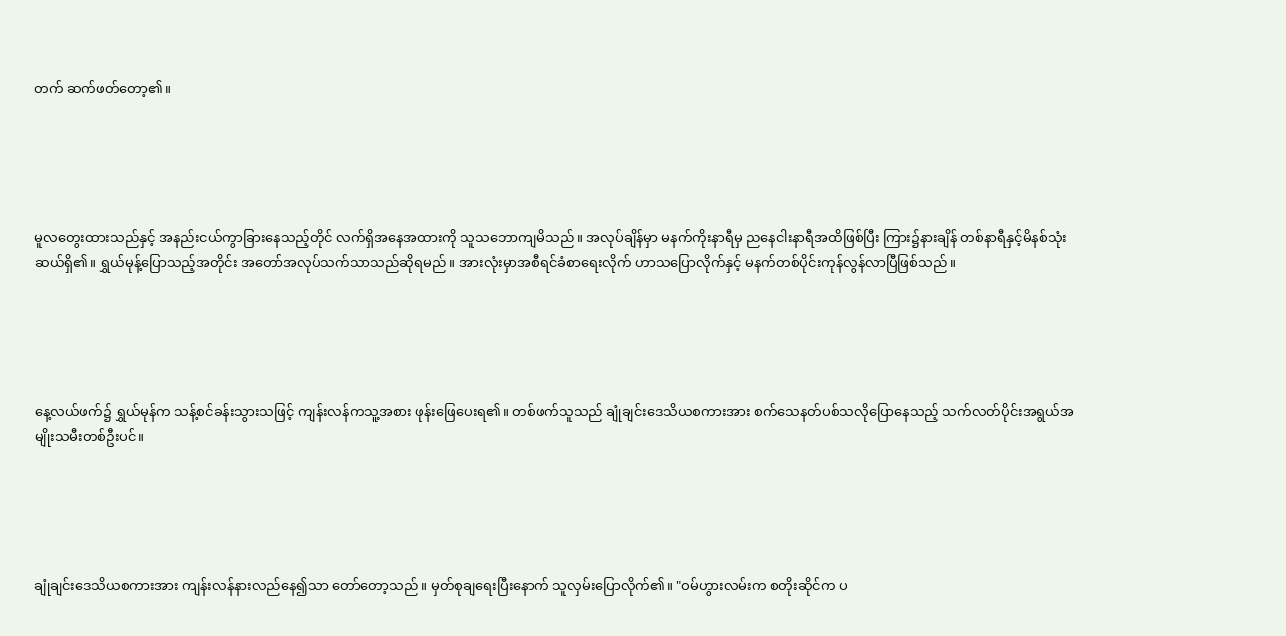တက် ဆက်ဖတ်တော့၏။





မူလတွေးထားသည်နှင့် အနည်းငယ်ကွာခြားနေသည့်တိုင် လက်ရှိအနေအထားကို သူသဘောကျမိသည်။ အလုပ်ချိန်မှာ မနက်ကိုးနာရီမှ ညနေငါးနာရီအထိဖြစ်ပြီး ကြား၌နားချိန် တစ်နာရီနှင့်မိနစ်သုံးဆယ်ရှိ၏။ ရွှယ်မုန့်ပြောသည့်အတိုင်း အတော်အလုပ်သက်သာသည်ဆိုရမည်။ အားလုံးမှာအစီရင်ခံစာရေးလိုက် ဟာသပြောလိုက်နှင့် မနက်တစ်ပိုင်းကုန်လွန်လာပြီဖြစ်သည်။





နေ့လယ်ဖက်၌ ရွှယ်မုန်က သန့်စင်ခန်းသွားသဖြင့် ကျန်းလန်ကသူ့အစား ဖုန်းဖြေပေးရ၏။ တစ်ဖက်သူသည် ချုံချင်းဒေသိယစကားအား စက်သေနတ်ပစ်သလိုပြောနေသည့် သက်လတ်ပိုင်းအရွယ်အမျိုးသမီးတစ်ဦးပင်။





ချုံချင်းဒေသိယစကားအား ကျန်းလန်နားလည်နေ၍သာ တော်တော့သည်။ မှတ်စုချရေးပြီးနောက် သူလှမ်းပြောလိုက်၏။ "ဝမ်ဟွားလမ်းက စတိုးဆိုင်က ပ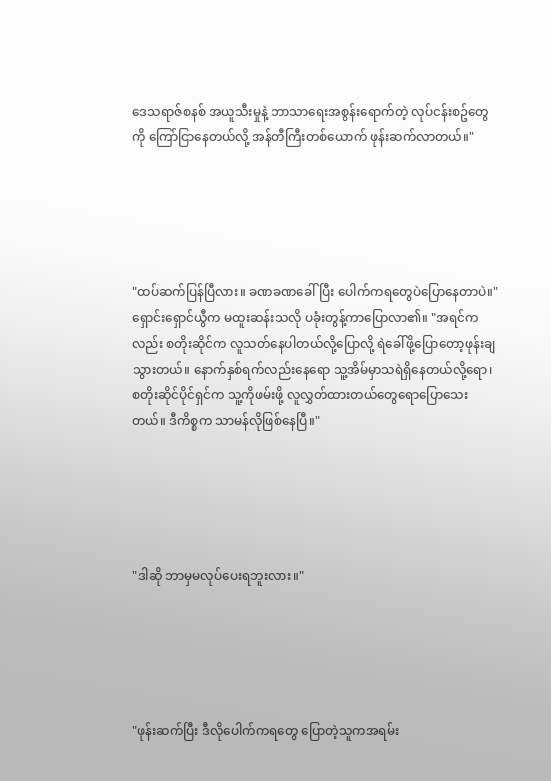ဒေသရာဇ်စနစ် အယူသီးမှုနဲ့ ဘာသာရေးအစွန်းရောက်တဲ့ လုပ်ငန်းစဥ်တွေကို ကြော်ငြာနေတယ်လို့ အန်တီကြီးတစ်ယောက် ဖုန်းဆက်လာတယ်။"





"ထပ်ဆက်ပြန်ပြီလား။ ခဏခဏခေါ်ပြီး ပေါက်ကရတွေပဲပြောနေတာပဲ။" ရှောင်းရှောင်ယွီက မထူးဆန်းသလို ပခုံးတွန့်ကာပြောလာ၏။ "အရင်ကလည်း စတိုးဆိုင်က လူသတ်နေပါတယ်လို့ပြောလို့ ရဲခေါ်ဖို့ပြောတော့ဖုန်းချသွားတယ်။ နောက်နှစ်ရက်လည်းနေရော သူ့အိမ်မှာသရဲရှိနေတယ်လို့ရော၊ စတိုးဆိုင်ပိုင်ရှင်က သူ့ကိုဖမ်းဖို့ လူလွှတ်ထားတယ်တွေရောပြောသေးတယ်။ ဒီကိစ္စက သာမန်လိုဖြစ်နေပြီ။"





"ဒါဆို ဘာမှမလုပ်ပေးရဘူးလား။"





"ဖုန်းဆက်ပြီး ဒီလိုပေါက်ကရတွေ ပြောတဲ့သူကအရမ်း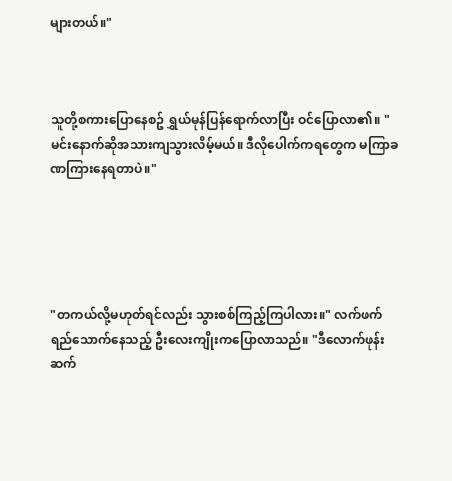များတယ်။"



သူတို့စကားပြောနေစဥ် ရွှယ်မုန်ပြန်ရောက်လာပြီး ဝင်ပြောလာ၏။ "မင်းနောက်ဆိုအသားကျသွားလိမ့်မယ်။ ဒီလိုပေါက်ကရတွေက မကြာခဏကြားနေရတာပဲ။"





"တကယ်လို့မဟုတ်ရင်လည်း သွားစစ်ကြည့်ကြပါလား။" လက်ဖက်ရည်သောက်နေသည့် ဦးလေးကျိုးကပြောလာသည်။ "ဒီလောက်ဖုန်းဆက်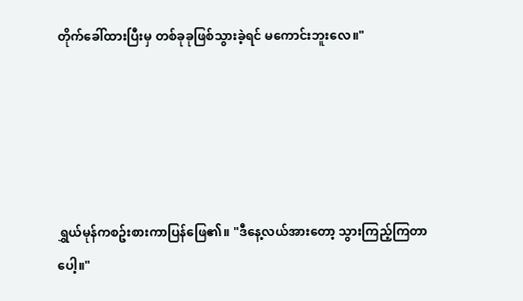တိုက်ခေါ်ထားပြီးမှ တစ်ခုခုဖြစ်သွားခဲ့ရင် မကောင်းဘူးလေ။"





ရွှယ်မုန်ကစဥ်းစားကာပြန်ဖြေ၏။ "ဒီနေ့လယ်အားတော့ သွားကြည့်ကြတာပေါ့။"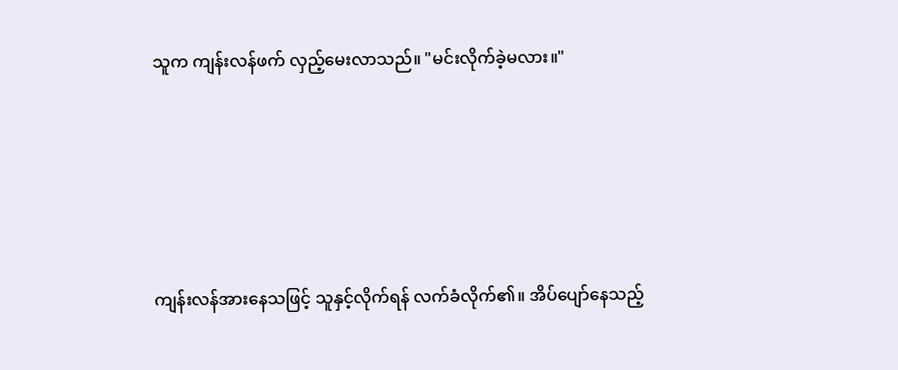သူက ကျန်းလန်ဖက် လှည့်မေးလာသည်။ "မင်းလိုက်ခဲ့မလား။"





ကျန်းလန်အားနေသဖြင့် သူနှင့်လိုက်ရန် လက်ခံလိုက်၏။ အိပ်ပျော်နေသည့်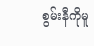စွမ်းနီကိုမူ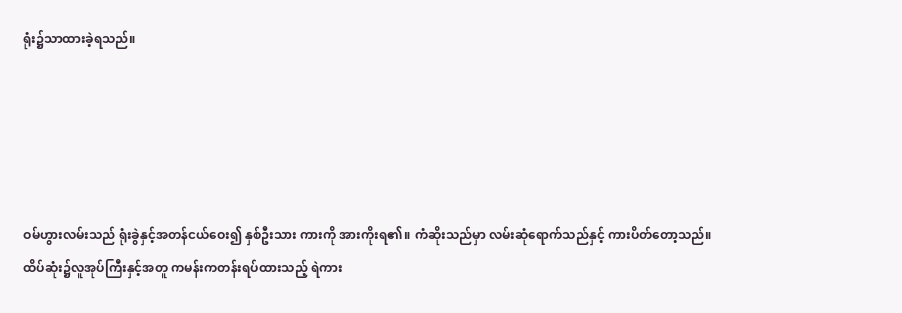ရုံး၌သာထားခဲ့ရသည်။





ဝမ်ဟွားလမ်းသည် ရုံးခွဲနှင့်အတန်ငယ်ဝေး၍ နှစ်ဦးသား ကားကို အားကိုးရ၏။ ကံဆိုးသည်မှာ လမ်းဆုံရောက်သည်နှင့် ကားပိတ်တော့သည်။ ထိပ်ဆုံး၌လူအုပ်ကြီးနှင့်အတူ ကမန်းကတန်းရပ်ထားသည့် ရဲကား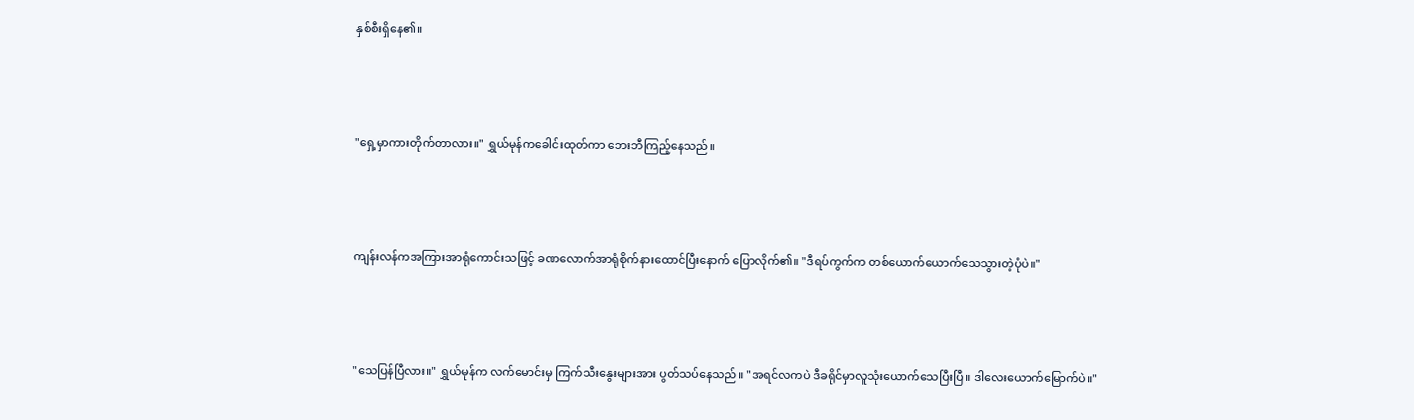နှစ်စီးရှိနေ၏။





"ရှေ့မှာကားတိုက်တာလား။" ရွှယ်မုန်ကခေါင်းထုတ်ကာ ဘေးဘီကြည့်နေသည်။





ကျန်းလန်ကအကြားအာရုံကောင်းသဖြင့် ခဏလောက်အာရုံစိုက်နားထောင်ပြီးနောက် ပြောလိုက်၏။ "ဒီရပ်ကွက်က တစ်ယောက်ယောက်သေသွားတဲ့ပုံပဲ။"





"သေပြန်ပြီလား။" ရွှယ်မုန်က လက်မောင်းမှ ကြက်သီးနွေးများအား ပွတ်သပ်နေသည်။ "အရင်လကပဲ ဒီခရိုင်မှာလူသုံးယောက်သေပြီးပြီ။ ဒါလေးယောက်မြောက်ပဲ။"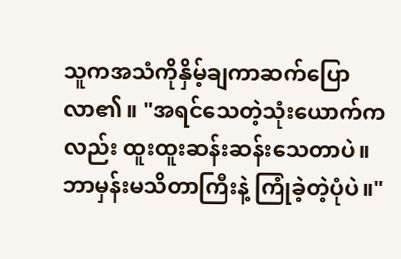သူကအသံကိုနှိမ့်ချကာဆက်ပြောလာ၏။ "အရင်သေတဲ့သုံးယောက်ကလည်း ထူးထူးဆန်းဆန်းသေတာပဲ။ ဘာမှန်းမသိတာကြီးနဲ့ ကြုံခဲ့တဲ့ပုံပဲ။"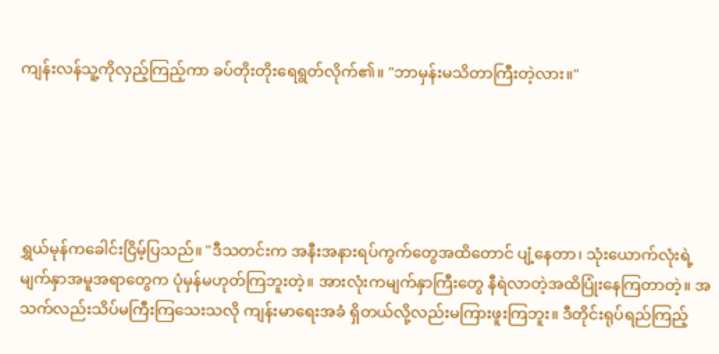ကျန်းလန်သူ့ကိုလှည့်ကြည့်ကာ ခပ်တိုးတိုးရေရွတ်လိုက်၏။ "ဘာမှန်းမသိတာကြီးတဲ့လား။"





ရွှယ်မုန်ကခေါင်းငြိမ့်ပြသည်။ "ဒီသတင်းက အနီးအနားရပ်ကွက်တွေအထိတောင် ပျံ့နေတာ၊ သုံးယောက်လုံးရဲ့ မျက်နှာအမူအရာတွေက ပုံမှန်မဟုတ်ကြဘူးတဲ့။ အားလုံးကမျက်နှာကြီးတွေ နီရဲလာတဲ့အထိပြုံးနေကြတာတဲ့။ အသက်လည်းသိပ်မကြီးကြသေးသလို ကျန်းမာရေးအခံ ရှိတယ်လို့လည်းမကြားဖူးကြဘူး။ ဒီတိုင်းရုပ်ရည်ကြည့်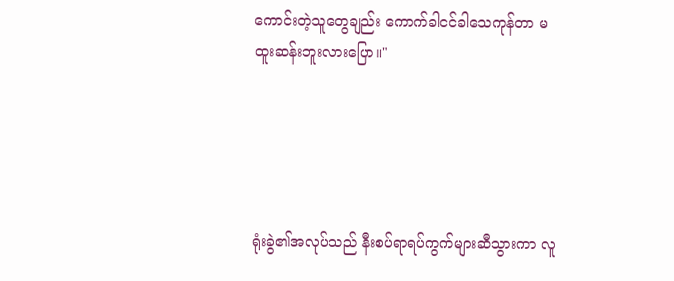ကောင်းတဲ့သူတွေချည်း ကောက်ခါငင်ခါသေကုန်တာ မထူးဆန်းဘူးလားပြော။"





ရုံးခွဲ၏အလုပ်သည် နီးစပ်ရာရပ်ကွက်များဆီသွားကာ လူ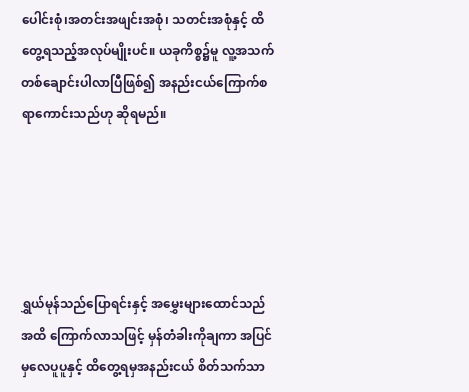ပေါင်းစုံ၊အတင်းအဖျင်းအစုံ၊ သတင်းအစုံနှင့် ထိတွေ့ရသည့်အလုပ်မျိုးပင်။ ယခုကိစ္စ၌မူ လူ့အသက်တစ်ချောင်းပါလာပြီဖြစ်၍ အနည်းငယ်ကြောက်စရာကောင်းသည်ဟု ဆိုရမည်။





ရွှယ်မုန်သည်ပြောရင်းနှင့် အမွှေးများထောင်သည်အထိ ကြောက်လာသဖြင့် မှန်တံခါးကိုချကာ အပြင်မှလေပူပူနှင့် ထိတွေ့ရမှအနည်းငယ် စိတ်သက်သာ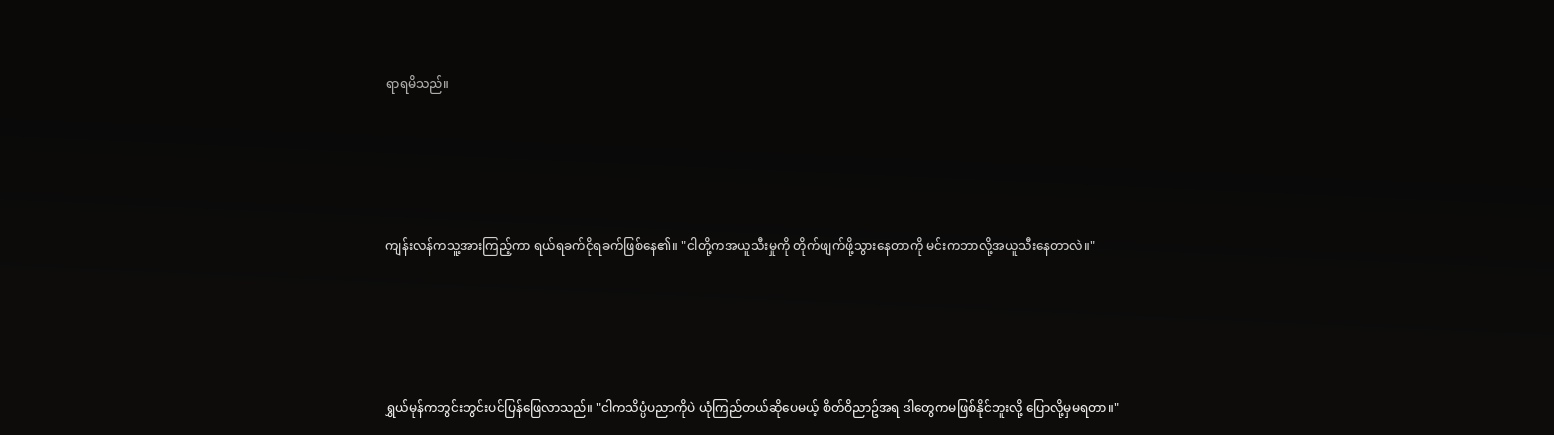ရာရမိသည်။





ကျန်းလန်ကသူ့အားကြည့်ကာ ရယ်ရခက်ငိုရခက်ဖြစ်နေ၏။ "ငါတို့ကအယူသီးမှုကို တိုက်ဖျက်ဖို့သွားနေတာကို မင်းကဘာလို့အယူသီးနေတာလဲ။"





ရွှယ်မုန်ကဘွင်းဘွင်းပင်ပြန်ဖြေလာသည်။ "ငါကသိပ္ပံပညာကိုပဲ ယုံကြည်တယ်ဆိုပေမယ့် စိတ်ဝိညာဥ်အရ ဒါတွေကမဖြစ်နိုင်ဘူးလို့ ပြောလို့မှမရတာ။"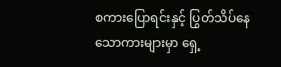စကားပြောရင်းနှင့် ပြွတ်သိပ်နေသောကားများမှာ ရှေ့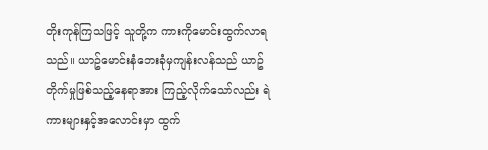တိုးကုန်ကြသဖြင့် သူတို့က ကားကိုမောင်းထွက်လာရသည်။ ယာဥ်မောင်းနံဘေးခုံမှကျန်းလန်သည် ယာဥ်တိုက်မှုဖြစ်သည့်နေရာအား ကြည့်လိုက်သော်လည်း ရဲကားများနှင့်အလောင်းမှာ ထွက်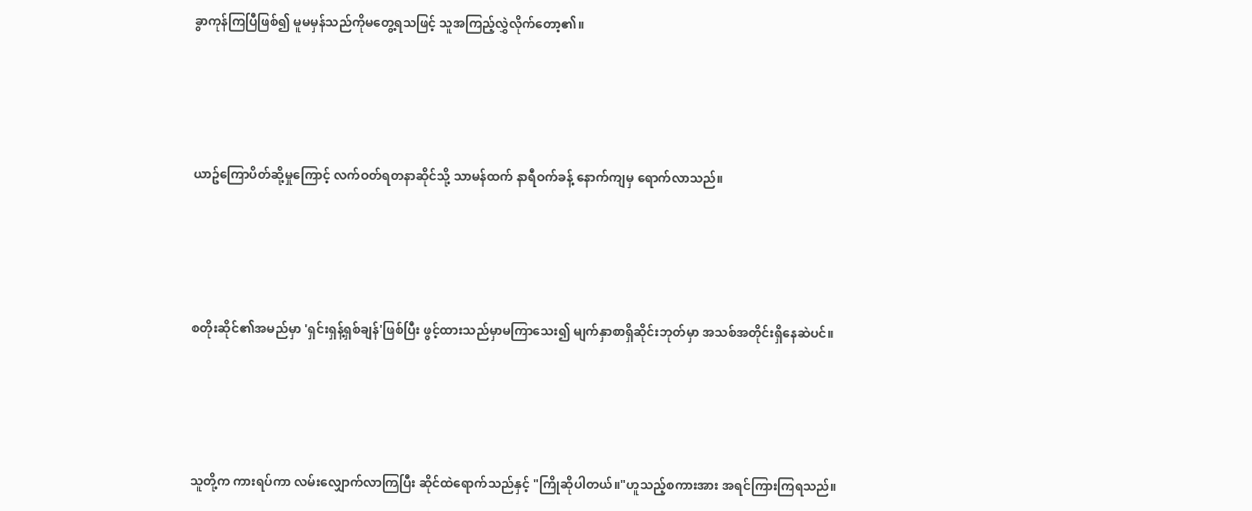ခွာကုန်ကြပြီဖြစ်၍ မူမမှန်သည်ကိုမတွေ့ရသဖြင့် သူအကြည့်လွှဲလိုက်တော့၏။





ယာဥ်ကြောပိတ်ဆို့မှုကြောင့် လက်ဝတ်ရတနာဆိုင်သို့ သာမန်ထက် နာရီဝက်ခန့် နောက်ကျမှ ရောက်လာသည်။





စတိုးဆိုင်၏အမည်မှာ 'ရှင်းရှန့်ရှစ်ချန်'ဖြစ်ပြီး ဖွင့်ထားသည်မှာမကြာသေး၍ မျက်နှာစာရှိဆိုင်းဘုတ်မှာ အသစ်အတိုင်းရှိနေဆဲပင်။





သူတို့က ကားရပ်ကာ လမ်းလျှောက်လာကြပြီး ဆိုင်ထဲရောက်သည်နှင့် "ကြိုဆိုပါတယ်။"ဟူသည့်စကားအား အရင်ကြားကြရသည်။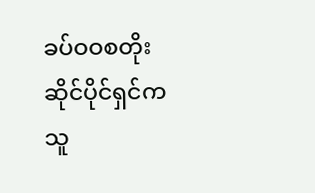ခပ်ဝဝစတိုးဆိုင်ပိုင်ရှင်က သူ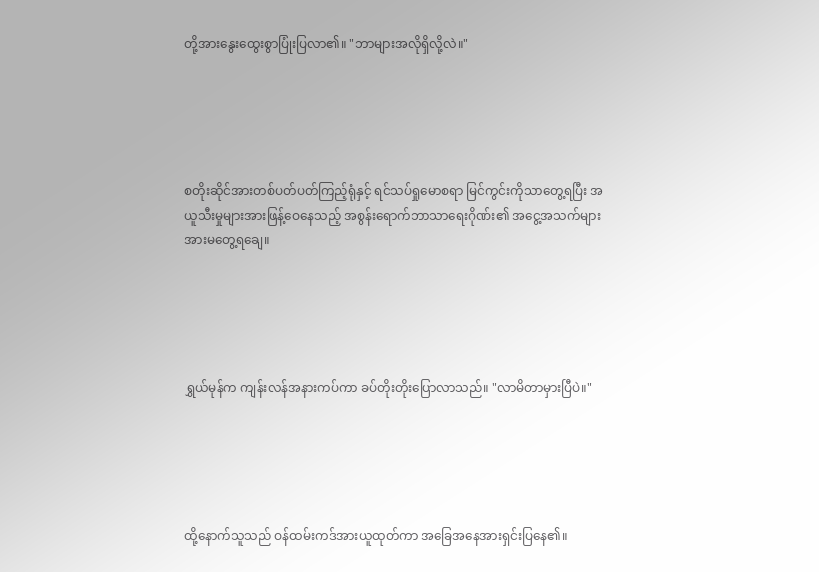တို့အားနွေးထွေးစွာပြုံးပြလာ၏။ "ဘာများအလိုရှိလို့လဲ။"





စတိုးဆိုင်အားတစ်ပတ်ပတ်ကြည့်ရုံနှင့် ရင်သပ်ရှုမောစရာ မြင်ကွင်းကိုသာတွေ့ရပြီး အယူသီးမှုများအားဖြန့်ဝေနေသည့် အစွန်းရောက်ဘာသာရေးဂိုဏ်း၏ အငွေ့အသက်များအားမတွေ့ရချေ။





ရွှယ်မုန်က ကျန်းလန်အနားကပ်ကာ ခပ်တိုးတိုးပြောလာသည်။ "လာမိတာမှားပြီပဲ။"





ထို့နောက်သူသည် ဝန်ထမ်းကဒ်အားယူထုတ်ကာ အခြေအနေအားရှင်းပြနေ၏။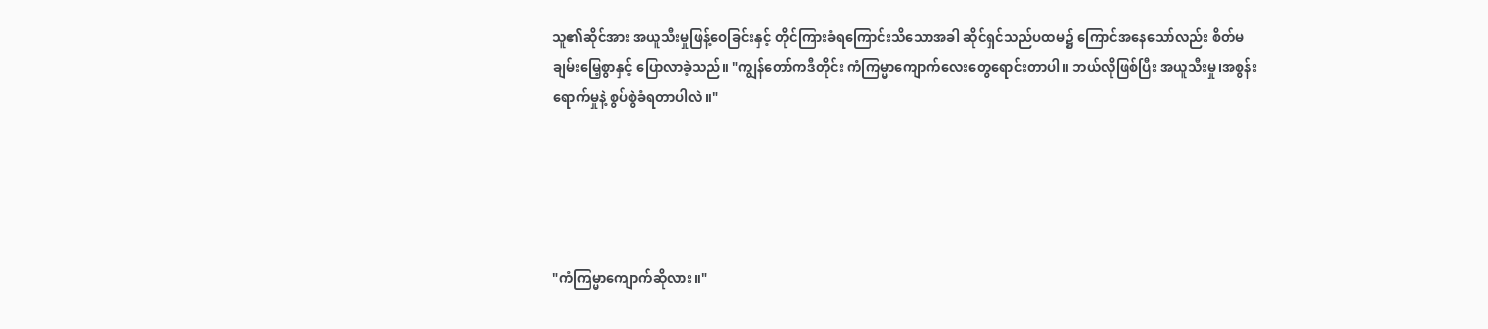သူ၏ဆိုင်အား အယူသီးမှုဖြန့်ဝေခြင်းနှင့် တိုင်ကြားခံရကြောင်းသိသောအခါ ဆိုင်ရှင်သည်ပထမ၌ ကြောင်အနေသော်လည်း စိတ်မချမ်းမြေ့စွာနှင့် ပြောလာခဲ့သည်။ "ကျွန်တော်ကဒီတိုင်း ကံကြမ္မာကျောက်လေးတွေရောင်းတာပါ။ ဘယ်လိုဖြစ်ပြီး အယူသီးမှု၊အစွန်းရောက်မှုနဲ့ စွပ်စွဲခံရတာပါလဲ။"





"ကံကြမ္မာကျောက်ဆိုလား။"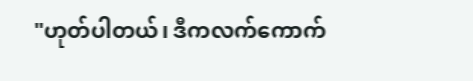"ဟုတ်ပါတယ်၊ ဒီကလက်ကောက်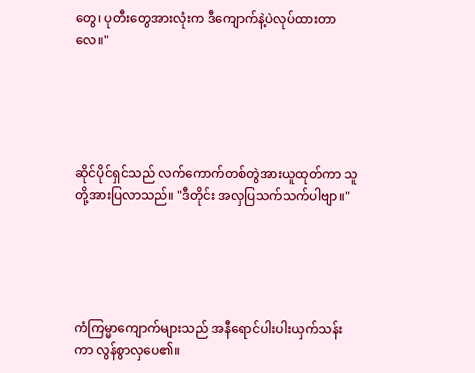တွေ၊ ပုတီးတွေအားလုံးက ဒီကျောက်နဲ့ပဲလုပ်ထားတာလေ။"





ဆိုင်ပိုင်ရှင်သည် လက်ကောက်တစ်တွဲအားယူထုတ်ကာ သူတို့အားပြလာသည်။ "ဒီတိုင်း အလှပြသက်သက်ပါဗျာ။"





ကံကြမ္မာကျောက်များသည် အနီရောင်ပါးပါးယှက်သန်းကာ လွန်စွာလှပေ၏။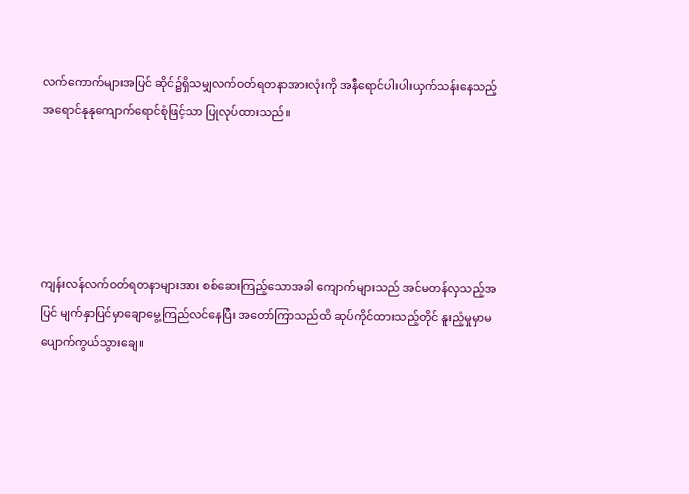လက်ကောက်များအပြင် ဆိုင်၌ရှိသမျှလက်ဝတ်ရတနာအားလုံးကို အနီရောင်ပါးပါးယှက်သန်းနေသည့် အရောင်နုနုကျောက်ရောင်စုံဖြင့်သာ ပြုလုပ်ထားသည်။





ကျန်းလန်လက်ဝတ်ရတနာများအား စစ်ဆေးကြည့်သောအခါ ကျောက်များသည် အင်မတန်လှသည့်အပြင် မျက်နှာပြင်မှာချောမွေ့ကြည်လင်နေပြီး အတော်ကြာသည်ထိ ဆုပ်ကိုင်ထားသည့်တိုင် နူးညံ့မှုမှာမပျောက်ကွယ်သွားချေ။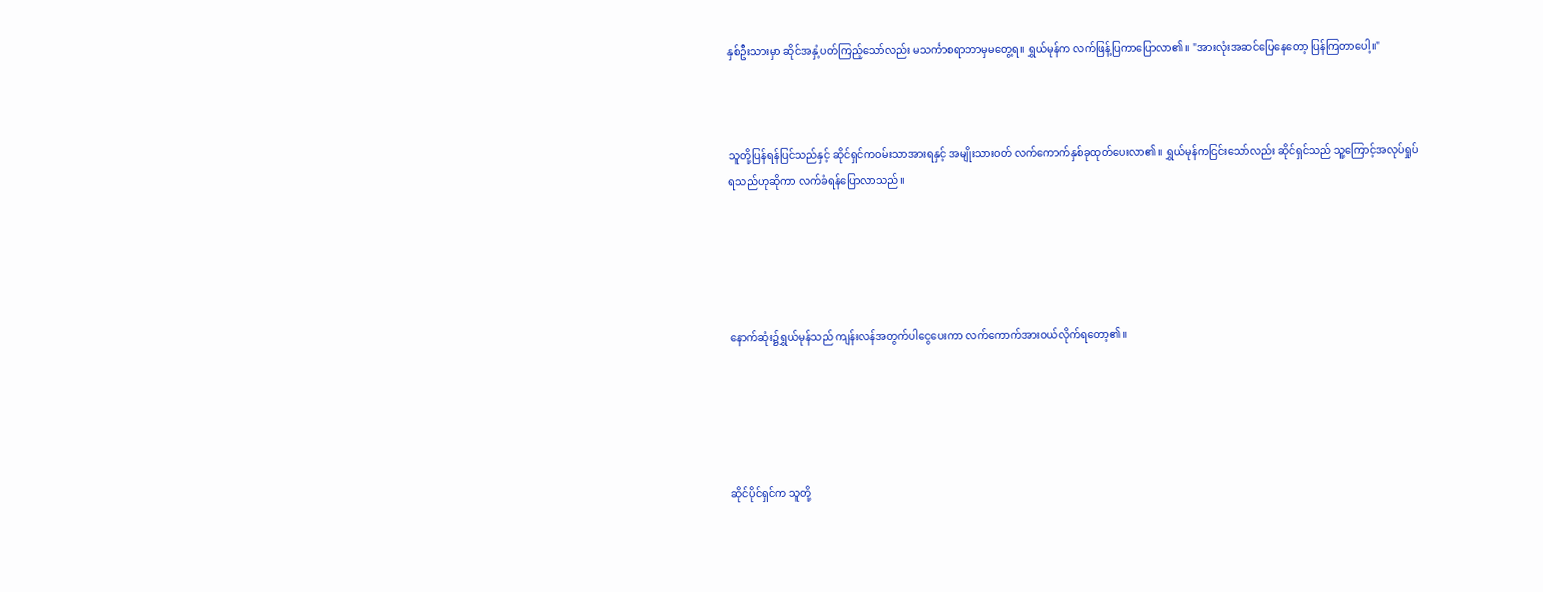နှစ်ဦးသားမှာ ဆိုင်အနှံ့ပတ်ကြည့်သော်လည်း မသင်္ကာစရာဘာမှမတွေ့ရ။ ရွှယ်မုန်က လက်ဖြန့်ပြကာပြောလာ၏။ "အားလုံးအဆင်ပြေနေတော့ ပြန်ကြတာပေါ့။"



သူတို့ပြန်ရန်ပြင်သည်နှင့် ဆိုင်ရှင်ကဝမ်းသာအားရနှင့် အမျိုးသားဝတ် လက်ကောက်နှစ်ခုထုတ်ပေးလာ၏။ ရွှယ်မုန်ကငြင်းသော်လည်း ဆိုင်ရှင်သည် သူ့ကြောင့်အလုပ်ရှုပ်ရသည်ဟုဆိုကာ လက်ခံရန်ပြောလာသည်။





နောက်ဆုံး၌ရွှယ်မုန်သည် ကျန်းလန်အတွက်ပါငွေပေးကာ လက်ကောက်အားဝယ်လိုက်ရတော့၏။





ဆိုင်ပိုင်ရှင်က သူတို့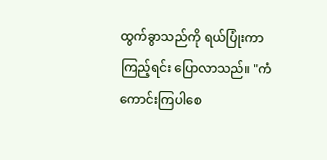ထွက်ခွာသည်ကို ရယ်ပြုံးကာကြည့်ရင်း ပြောလာသည်။ "ကံကောင်းကြပါစေ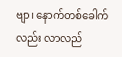ဗျာ၊ နောက်တစ်ခေါက်လည်း လာလည်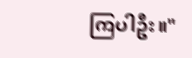ကြပါဦး။"